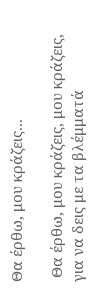Θα έρθω, μου κράζεις...

 Θα έρθω, μου κράζεις, μου κράζεις, για να δεις με τα βλέμματά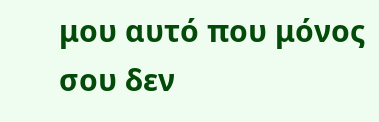μου αυτό που μόνος σου δεν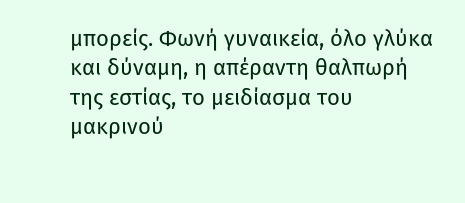μπορείς. Φωνή γυναικεία, όλο γλύκα και δύναμη, η απέραντη θαλπωρή της εστίας, το μειδίασμα του μακρινού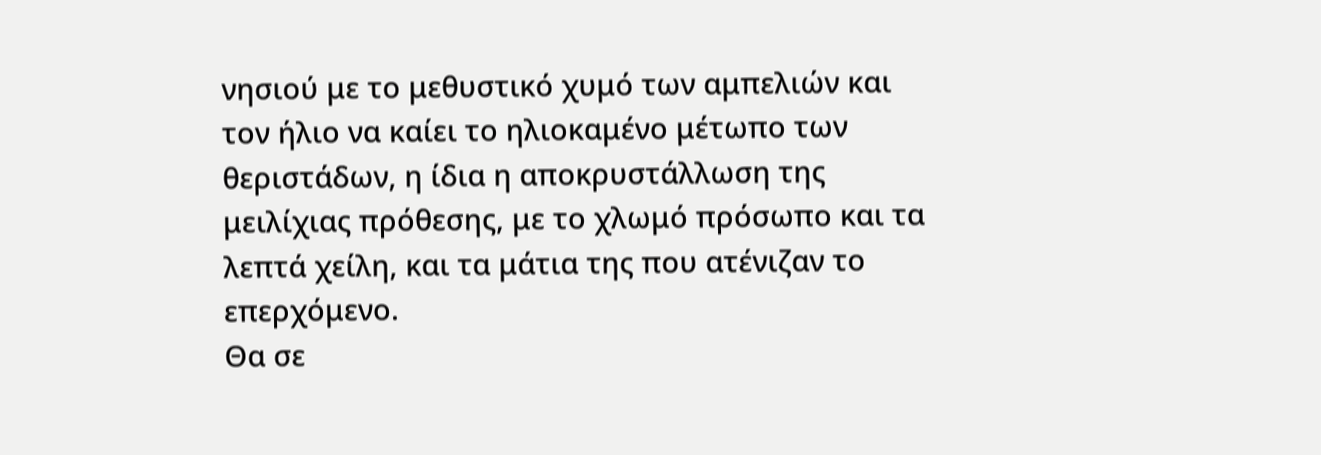νησιού με το μεθυστικό χυμό των αμπελιών και τον ήλιο να καίει το ηλιοκαμένο μέτωπο των θεριστάδων, η ίδια η αποκρυστάλλωση της μειλίχιας πρόθεσης, με το χλωμό πρόσωπο και τα λεπτά χείλη, και τα μάτια της που ατένιζαν το επερχόμενο.
Θα σε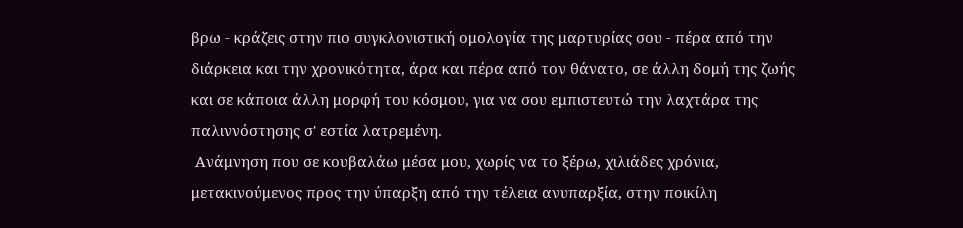βρω - κράζεις στην πιο συγκλονιστική ομολογία της μαρτυρίας σου - πέρα από την διάρκεια και την χρονικότητα, άρα και πέρα από τον θάνατο, σε άλλη δομή της ζωής και σε κάποια άλλη μορφή του κόσμου, για να σου εμπιστευτώ την λαχτάρα της παλιννόστησης σ' εστία λατρεμένη.
 Ανάμνηση που σε κουβαλάω μέσα μου, χωρίς να το ξέρω, χιλιάδες χρόνια, μετακινούμενος προς την ύπαρξη από την τέλεια ανυπαρξία, στην ποικίλη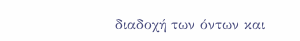διαδοχή των όντων και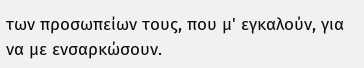των προσωπείων τους, που μ' εγκαλούν, για να με ενσαρκώσουν.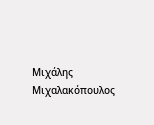Μιχάλης Μιχαλακόπουλος